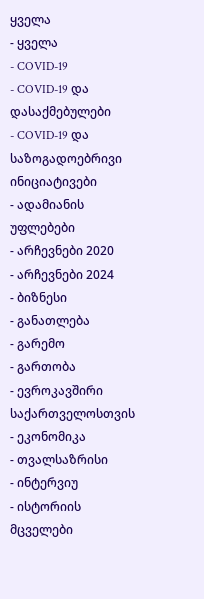ყველა
- ყველა
- COVID-19
- COVID-19 და დასაქმებულები
- COVID-19 და საზოგადოებრივი ინიციატივები
- ადამიანის უფლებები
- არჩევნები 2020
- არჩევნები 2024
- ბიზნესი
- განათლება
- გარემო
- გართობა
- ევროკავშირი საქართველოსთვის
- ეკონომიკა
- თვალსაზრისი
- ინტერვიუ
- ისტორიის მცველები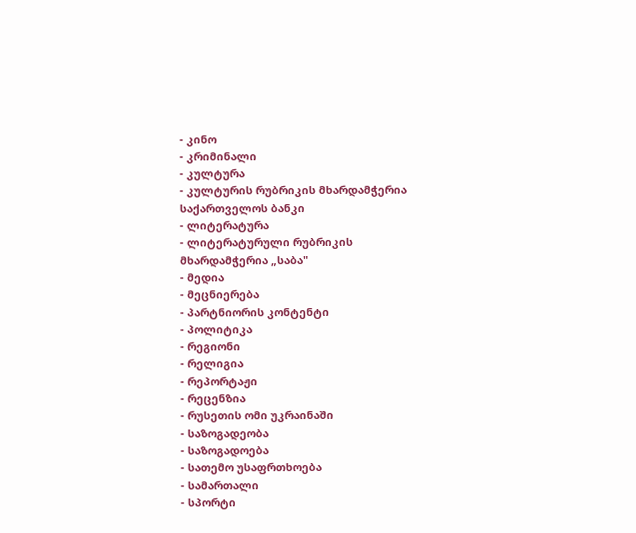- კინო
- კრიმინალი
- კულტურა
- კულტურის რუბრიკის მხარდამჭერია საქართველოს ბანკი
- ლიტერატურა
- ლიტერატურული რუბრიკის მხარდამჭერია „საბა"
- მედია
- მეცნიერება
- პარტნიორის კონტენტი
- პოლიტიკა
- რეგიონი
- რელიგია
- რეპორტაჟი
- რეცენზია
- რუსეთის ომი უკრაინაში
- საზოგადეობა
- საზოგადოება
- სათემო უსაფრთხოება
- სამართალი
- სპორტი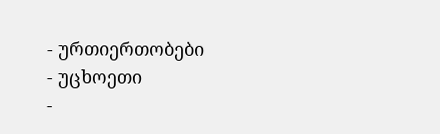- ურთიერთობები
- უცხოეთი
-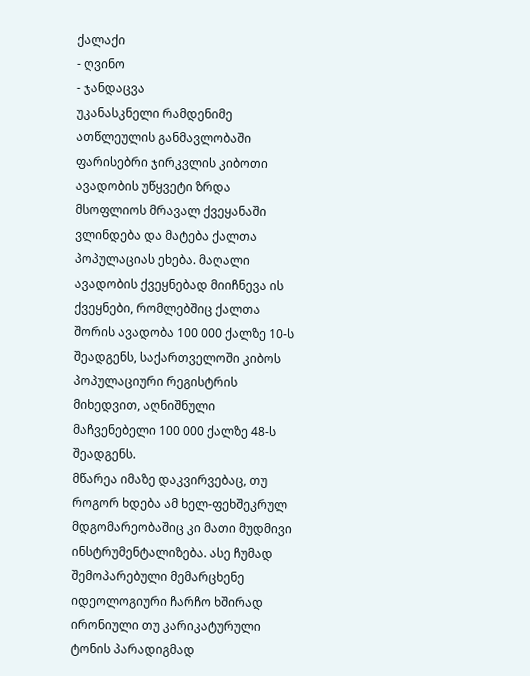ქალაქი
- ღვინო
- ჯანდაცვა
უკანასკნელი რამდენიმე ათწლეულის განმავლობაში ფარისებრი ჯირკვლის კიბოთი ავადობის უწყვეტი ზრდა მსოფლიოს მრავალ ქვეყანაში ვლინდება და მატება ქალთა პოპულაციას ეხება. მაღალი ავადობის ქვეყნებად მიიჩნევა ის ქვეყნები, რომლებშიც ქალთა შორის ავადობა 100 000 ქალზე 10-ს შეადგენს, საქართველოში კიბოს პოპულაციური რეგისტრის მიხედვით, აღნიშნული მაჩვენებელი 100 000 ქალზე 48-ს შეადგენს.
მწარეა იმაზე დაკვირვებაც, თუ როგორ ხდება ამ ხელ-ფეხშეკრულ მდგომარეობაშიც კი მათი მუდმივი ინსტრუმენტალიზება. ასე ჩუმად შემოპარებული მემარცხენე იდეოლოგიური ჩარჩო ხშირად ირონიული თუ კარიკატურული ტონის პარადიგმად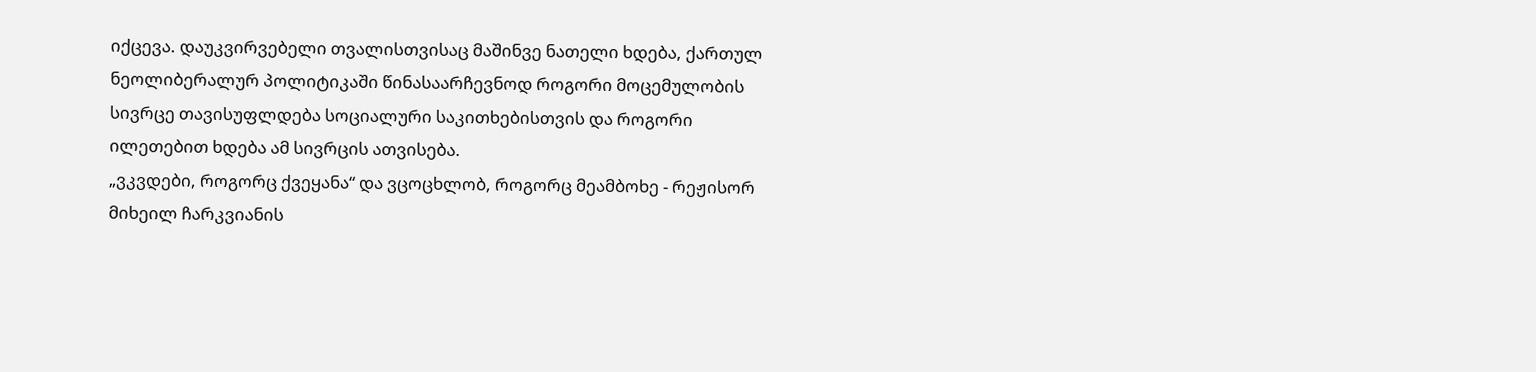იქცევა. დაუკვირვებელი თვალისთვისაც მაშინვე ნათელი ხდება, ქართულ ნეოლიბერალურ პოლიტიკაში წინასაარჩევნოდ როგორი მოცემულობის სივრცე თავისუფლდება სოციალური საკითხებისთვის და როგორი ილეთებით ხდება ამ სივრცის ათვისება.
„ვკვდები, როგორც ქვეყანა“ და ვცოცხლობ, როგორც მეამბოხე - რეჟისორ მიხეილ ჩარკვიანის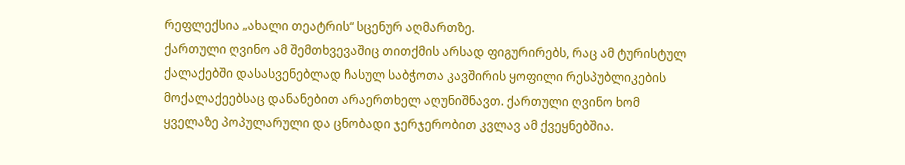რეფლექსია „ახალი თეატრის“ სცენურ აღმართზე.
ქართული ღვინო ამ შემთხვევაშიც თითქმის არსად ფიგურირებს, რაც ამ ტურისტულ ქალაქებში დასასვენებლად ჩასულ საბჭოთა კავშირის ყოფილი რესპუბლიკების მოქალაქეებსაც დანანებით არაერთხელ აღუნიშნავთ. ქართული ღვინო ხომ ყველაზე პოპულარული და ცნობადი ჯერჯერობით კვლავ ამ ქვეყნებშია.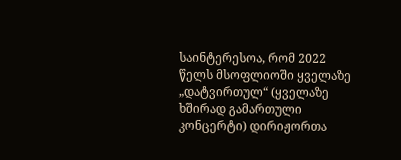საინტერესოა, რომ 2022 წელს მსოფლიოში ყველაზე „დატვირთულ“ (ყველაზე ხშირად გამართული კონცერტი) დირიჟორთა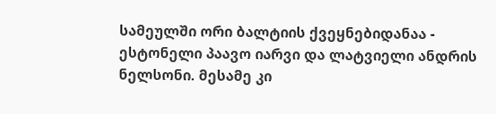სამეულში ორი ბალტიის ქვეყნებიდანაა - ესტონელი პაავო იარვი და ლატვიელი ანდრის ნელსონი. მესამე კი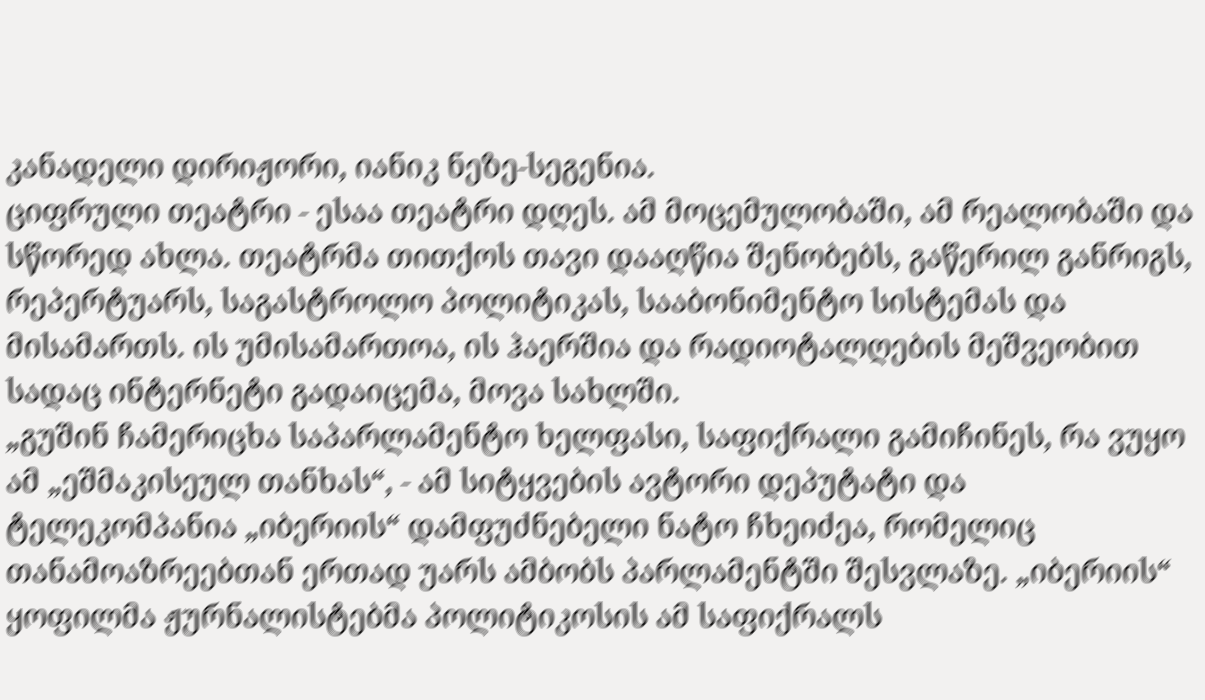კანადელი დირიჟორი, იანიკ ნეზე-სეგენია.
ციფრული თეატრი - ესაა თეატრი დღეს. ამ მოცემულობაში, ამ რეალობაში და სწორედ ახლა. თეატრმა თითქოს თავი დააღწია შენობებს, გაწერილ განრიგს, რეპერტუარს, საგასტროლო პოლიტიკას, სააბონიმენტო სისტემას და მისამართს. ის უმისამართოა, ის ჰაერშია და რადიოტალღების მეშვეობით სადაც ინტერნეტი გადაიცემა, მოვა სახლში.
„გუშინ ჩამერიცხა საპარლამენტო ხელფასი, საფიქრალი გამიჩინეს, რა ვუყო ამ „ეშმაკისეულ თანხას“, - ამ სიტყვების ავტორი დეპუტატი და ტელეკომპანია „იბერიის“ დამფუძნებელი ნატო ჩხეიძეა, რომელიც თანამოაზრეებთან ერთად უარს ამბობს პარლამენტში შესვლაზე. „იბერიის“ ყოფილმა ჟურნალისტებმა პოლიტიკოსის ამ საფიქრალს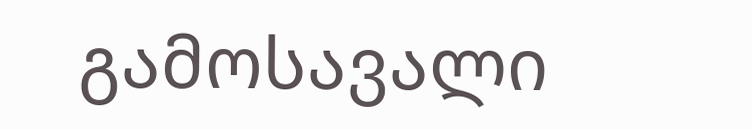გამოსავალი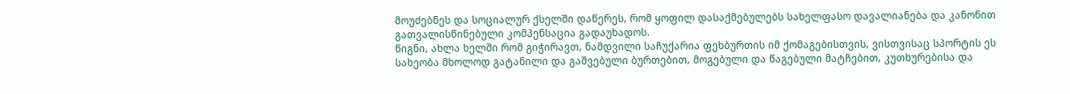მოუძებნეს და სოციალურ ქსელში დაწერეს, რომ ყოფილ დასაქმებულებს სახელფასო დავალიანება და კანონით გათვალისწინებული კომპენსაცია გადაუხადოს.
წიგნი, ახლა ხელში რომ გიჭირავთ, ნამდვილი საჩუქარია ფეხბურთის იმ ქომაგებისთვის, ვისთვისაც სპორტის ეს სახეობა მხოლოდ გატანილი და გაშვებული ბურთებით, მოგებული და წაგებული მატჩებით, კუთხურებისა და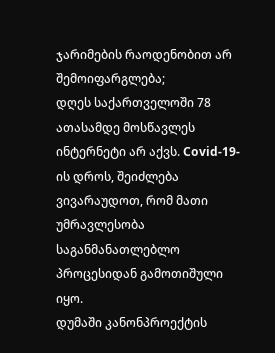ჯარიმების რაოდენობით არ შემოიფარგლება;
დღეს საქართველოში 78 ათასამდე მოსწავლეს ინტერნეტი არ აქვს. Covid-19-ის დროს, შეიძლება ვივარაუდოთ, რომ მათი უმრავლესობა საგანმანათლებლო პროცესიდან გამოთიშული იყო.
დუმაში კანონპროექტის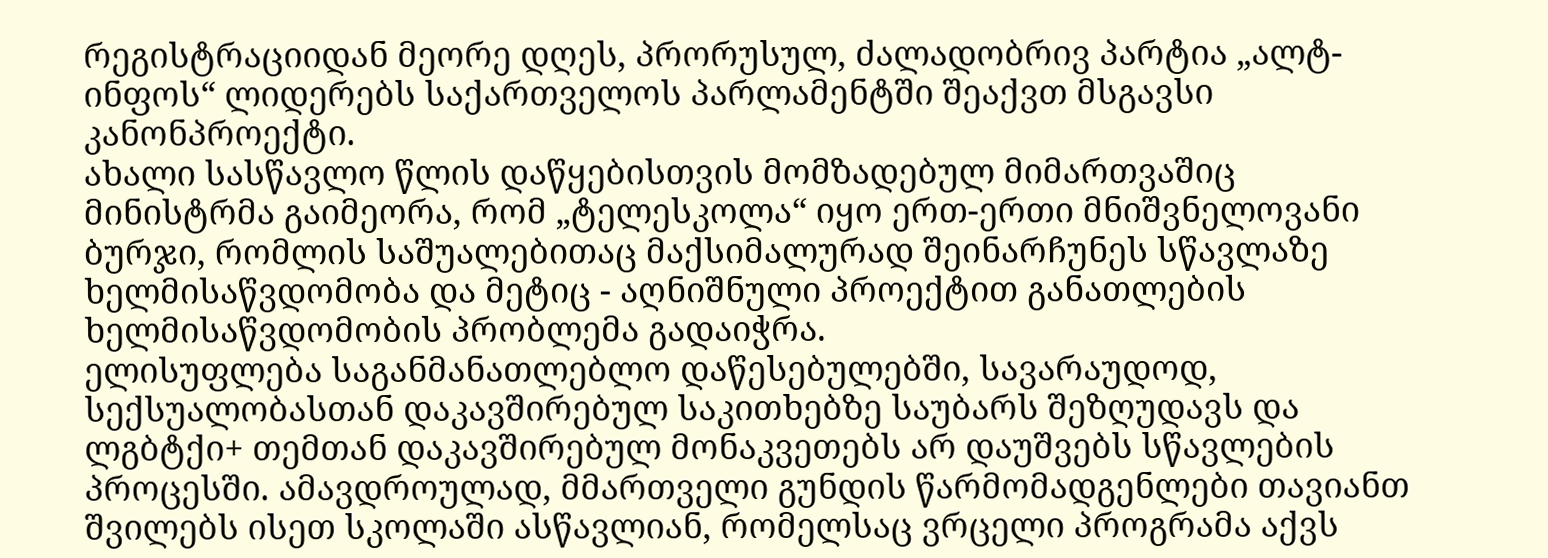რეგისტრაციიდან მეორე დღეს, პრორუსულ, ძალადობრივ პარტია „ალტ-ინფოს“ ლიდერებს საქართველოს პარლამენტში შეაქვთ მსგავსი კანონპროექტი.
ახალი სასწავლო წლის დაწყებისთვის მომზადებულ მიმართვაშიც მინისტრმა გაიმეორა, რომ „ტელესკოლა“ იყო ერთ-ერთი მნიშვნელოვანი ბურჯი, რომლის საშუალებითაც მაქსიმალურად შეინარჩუნეს სწავლაზე ხელმისაწვდომობა და მეტიც - აღნიშნული პროექტით განათლების ხელმისაწვდომობის პრობლემა გადაიჭრა.
ელისუფლება საგანმანათლებლო დაწესებულებში, სავარაუდოდ, სექსუალობასთან დაკავშირებულ საკითხებზე საუბარს შეზღუდავს და ლგბტქი+ თემთან დაკავშირებულ მონაკვეთებს არ დაუშვებს სწავლების პროცესში. ამავდროულად, მმართველი გუნდის წარმომადგენლები თავიანთ შვილებს ისეთ სკოლაში ასწავლიან, რომელსაც ვრცელი პროგრამა აქვს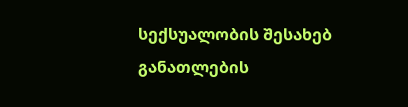სექსუალობის შესახებ განათლების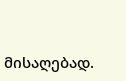მისაღებად.